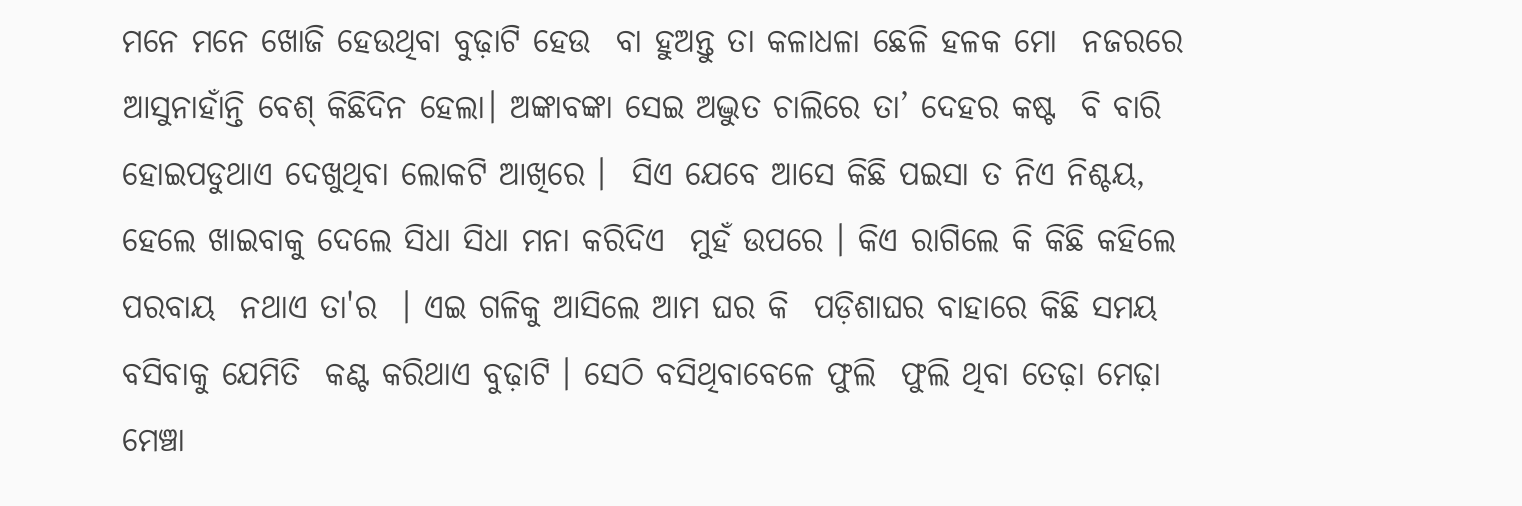ମନେ ମନେ ଖୋଜି ହେଉଥିବା ବୁଢ଼ାଟି ହେଉ  ବା ହୁଅନ୍ତୁ ତା କଳାଧଳା ଛେଳି ହଳକ ମୋ  ନଜରରେ ଆସୁନାହାଁନ୍ତି ବେଶ୍‌ କିଛିଦିନ ହେଲା। ଅଙ୍କାବଙ୍କା ସେଇ ଅଦ୍ଭୁତ ଚାଲିରେ ତା’ ଦେହର କଷ୍ଟ  ବି ବାରି ହୋଇପଡୁଥାଏ ଦେଖୁଥିବା ଲୋକଟି ଆଖିରେ ।  ସିଏ ଯେବେ ଆସେ କିଛି ପଇସା ତ ନିଏ ନିଶ୍ଚୟ,  ହେଲେ ଖାଇବାକୁ ଦେଲେ ସିଧା ସିଧା ମନା କରିଦିଏ  ମୁହଁ ଉପରେ । କିଏ ରାଗିଲେ କି କିଛି କହିଲେ ପରବାୟ  ନଥାଏ ତା'ର  । ଏଇ ଗଳିକୁ ଆସିଲେ ଆମ ଘର କି  ପଡ଼ିଶାଘର ବାହାରେ କିଛି ସମୟ ବସିବାକୁ ଯେମିତି  କଣ୍ଟ କରିଥାଏ ବୁଢ଼ାଟି । ସେଠି ବସିଥିବାବେଳେ ଫୁଲି  ଫୁଲି ଥିବା ତେଢ଼ା ମେଢ଼ା ମେଞ୍ଚା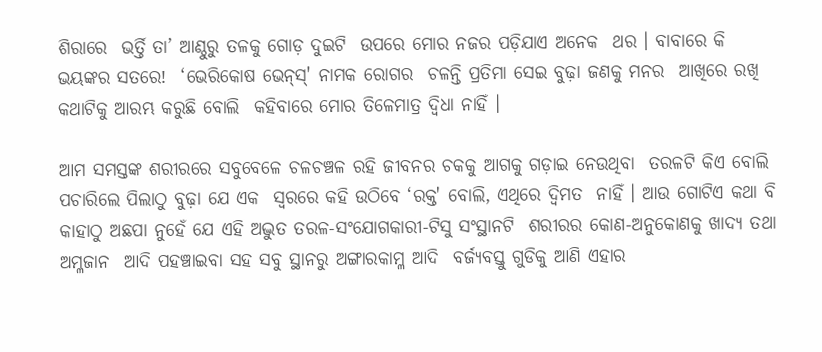ଶିରାରେ  ଭର୍ତ୍ତି ତା’ ଆଣ୍ଠୁରୁ ତଳକୁ ଗୋଡ଼ ଦୁଇଟି  ଉପରେ ମୋର ନଜର ପଡ଼ିଯାଏ ଅନେକ  ଥର । ବାବାରେ କି ଭୟଙ୍କର ସତରେ!  ‘ଭେରିକୋଷ ଭେନ୍‌ସ୍‌' ନାମକ ରୋଗର  ଚଳନ୍ତି ପ୍ରତିମା ସେଇ ବୁଢ଼ା ଜଣକୁ ମନର  ଆଖିରେ ରଖି କଥାଟିକୁ ଆରମ୍ଭ କରୁଛି ବୋଲି  କହିବାରେ ମୋର ତିଳେମାତ୍ର ଦ୍ୱିଧା ନାହିଁ ।

ଆମ ସମସ୍ତଙ୍କ ଶରୀରରେ ସବୁବେଳେ ଚଳଚଞ୍ଚଳ ରହି ଜୀବନର ଚକକୁ ଆଗକୁ ଗଡ଼ାଇ ନେଉଥିବା  ତରଳଟି କିଏ ବୋଲି ପଚାରିଲେ ପିଲାଠୁ ବୁଢ଼ା ଯେ ଏକ  ସ୍ୱରରେ କହି ଉଠିବେ ‘ରକ୍ତ' ବୋଲି, ଏଥିରେ ଦ୍ୱିମତ  ନାହିଁ । ଆଉ ଗୋଟିଏ କଥା ବି କାହାଠୁ ଅଛପା ନୁହେଁ ଯେ ଏହି ଅଦ୍ଭୁତ ତରଳ-ସଂଯୋଗକାରୀ-ଟିସୁ ସଂସ୍ଥାନଟି  ଶରୀରର କୋଣ-ଅନୁକୋଣକୁ ଖାଦ୍ୟ ତଥା ଅମ୍ଳଜାନ  ଆଦି ପହଞ୍ଚାଇବା ସହ ସବୁ ସ୍ଥାନରୁ ଅଙ୍ଗାରକାମ୍ଳ ଆଦି  ବର୍ଜ୍ୟବସ୍ତୁ ଗୁଡିକୁ ଆଣି ଏହାର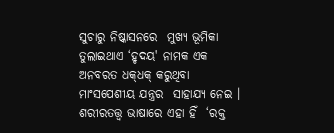ସୁଚାରୁ ନିଷ୍କାସନରେ  ମୁଖ୍ୟ ଭୂମିକା ତୁଲାଇଥାଏ ‘ହୃଦୟ' ନାମକ ଏକ  ଅନବରତ ଧକ୍‌ଧକ୍‌ କରୁଥିବା ମାଂସପେଶୀୟ ଯନ୍ତ୍ରର  ସାହାଯ୍ୟ ନେଇ । ଶରୀରତତ୍ତ୍ୱ ଭାଷାରେ ଏହା ହିଁ  ‘ରକ୍ତ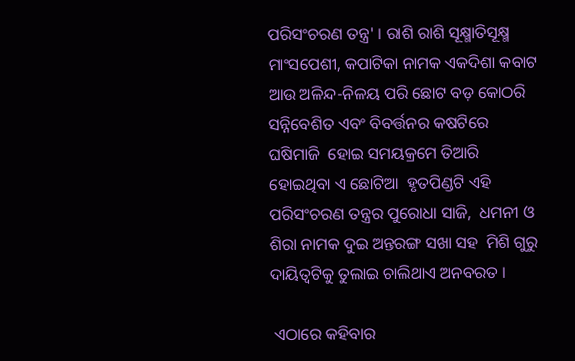ପରିସଂଚରଣ ତନ୍ତ୍ର' । ରାଶି ରାଶି ସୂକ୍ଷ୍ମାତିସୂକ୍ଷ୍ମ  ମାଂସପେଶୀ, କପାଟିକା ନାମକ ଏକଦିଶା କବାଟ  ଆଉ ଅଳିନ୍ଦ-ନିଳୟ ପରି ଛୋଟ ବଡ଼ କୋଠରି  ସନ୍ନିବେଶିତ ଏବଂ ବିବର୍ତ୍ତନର କଷଟିରେ ଘଷିମାଜି  ହୋଇ ସମୟକ୍ରମେ ତିଆରି ହୋଇଥିବା ଏ ଛୋଟିଆ  ହୃତପିଣ୍ଡଟି ଏହି ପରିସଂଚରଣ ତନ୍ତ୍ରର ପୁରୋଧା ସାଜି,  ଧମନୀ ଓ ଶିରା ନାମକ ଦୁଇ ଅନ୍ତରଙ୍ଗ ସଖା ସହ  ମିଶି ଗୁରୁ ଦାୟିତ୍ୱଟିକୁ ତୁଲାଇ ଚାଲିଥାଏ ଅନବରତ ।

 ଏଠାରେ କହିବାର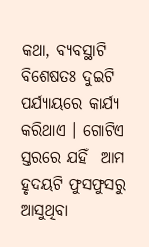କଥା, ବ୍ୟବସ୍ଥାଟି ବିଶେଷତଃ ଦୁଇଟି  ପର୍ଯ୍ୟାୟରେ କାର୍ଯ୍ୟ କରିଥାଏ । ଗୋଟିଏ ସ୍ତରରେ ଯହିଁ  ଆମ ହୃଦୟଟି ଫୁସଫୁସରୁ ଆସୁଥିବା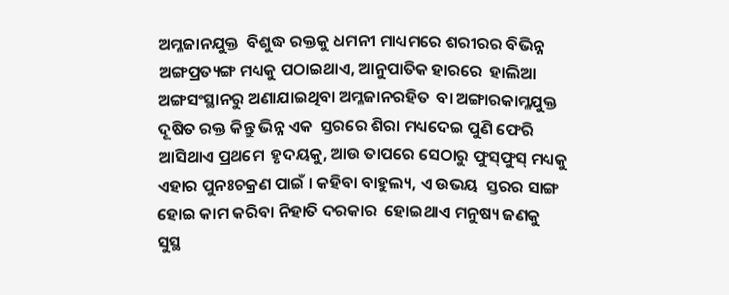ଅମ୍ଳଜାନଯୁକ୍ତ  ବିଶୁଦ୍ଧ ରକ୍ତକୁ ଧମନୀ ମାଧ୍ୟମରେ ଶରୀରର ବିଭିନ୍ନ  ଅଙ୍ଗପ୍ରତ୍ୟଙ୍ଗ ମଧ୍ୟକୁ ପଠାଇଥାଏ, ଆନୁପାତିକ ହାରରେ  ହାଲିଆ ଅଙ୍ଗସଂସ୍ଥାନରୁ ଅଣାଯାଇଥିବା ଅମ୍ଳଜାନରହିତ  ବା ଅଙ୍ଗାରକାମ୍ଳଯୁକ୍ତ ଦୂଷିତ ରକ୍ତ କିନ୍ତୁ ଭିନ୍ନ ଏକ  ସ୍ତରରେ ଶିରା ମଧ୍ୟଦେଇ ପୁଣି ଫେରି ଆସିଥାଏ ପ୍ରଥମେ  ହୃଦୟକୁ, ଆଉ ତାପରେ ସେଠାରୁ ଫୁସ୍‌ଫୁସ୍‌ ମଧ୍ୟକୁ  ଏହାର ପୁନଃଚକ୍ରଣ ପାଇଁ । କହିବା ବାହୁଲ୍ୟ, ଏ ଉଭୟ  ସ୍ତରର ସାଙ୍ଗ ହୋଇ କାମ କରିବା ନିହାତି ଦରକାର  ହୋଇଥାଏ ମନୁଷ୍ୟ ଜଣକୁ ସୁସ୍ଥ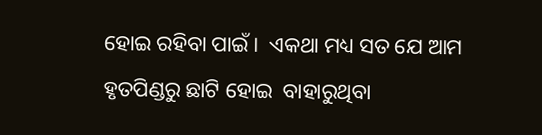ହୋଇ ରହିବା ପାଇଁ ।  ଏକଥା ମଧ୍ୟ ସତ ଯେ ଆମ ହୃତପିଣ୍ଡରୁ ଛାଟି ହୋଇ  ବାହାରୁଥିବା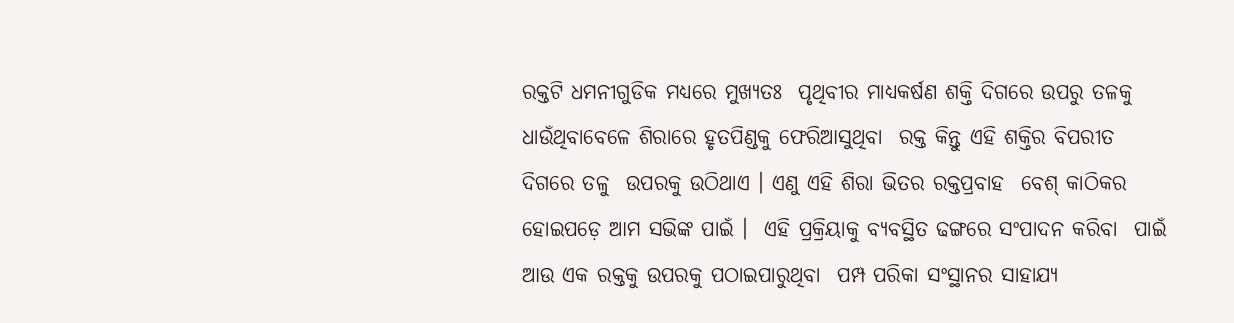ରକ୍ତଟି ଧମନୀଗୁଡିକ ମଧ୍ୟରେ ମୁଖ୍ୟତଃ  ପୃଥିବୀର ମାଧ୍ୟକର୍ଷଣ ଶକ୍ତି ଦିଗରେ ଉପରୁ ତଳକୁ  ଧାଉଁଥିବାବେଳେ ଶିରାରେ ହୃତପିଣ୍ଡକୁ ଫେରିଆସୁଥିବା  ରକ୍ତ କିନ୍ତୁ ଏହି ଶକ୍ତିର ବିପରୀତ ଦିଗରେ ତଳୁ  ଉପରକୁ ଉଠିଥାଏ । ଏଣୁ ଏହି ଶିରା ଭିତର ରକ୍ତପ୍ରବାହ  ବେଶ୍‌ କାଠିକର ହୋଇପଡ଼େ ଆମ ସଭିଙ୍କ ପାଇଁ ।  ଏହି ପ୍ରକ୍ରିୟାକୁ ବ୍ୟବସ୍ଥିତ ଢଙ୍ଗରେ ସଂପାଦନ କରିବା  ପାଇଁ ଆଉ ଏକ ରକ୍ତକୁ ଉପରକୁ ପଠାଇପାରୁଥିବା  ପମ୍ପ ପରିକା ସଂସ୍ଥାନର ସାହାଯ୍ୟ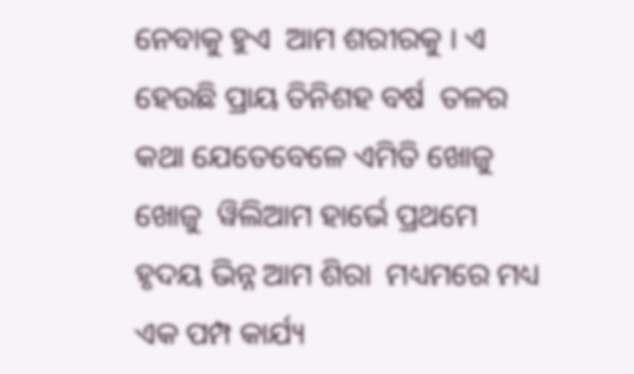ନେବାକୁ ହୁଏ  ଆମ ଶରୀରକୁ । ଏ ହେଉଛି ପ୍ରାୟ ତିନିଶହ ବର୍ଷ  ତଳର କଥା ଯେତେବେଳେ ଏମିତି ଖୋଜୁ ଖୋଜୁ  ୱିଲିଆମ ହାର୍ଭେ ପ୍ରଥମେ ହୃଦୟ ଭିନ୍ନ ଆମ ଶିରା  ମଧ୍ୟମରେ ମଧ୍ୟ ଏକ ପମ୍ପ କାର୍ଯ୍ୟ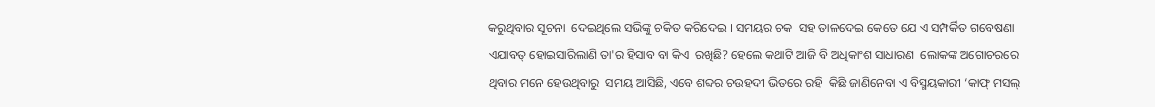କରୁଥିବାର ସୂଚନା  ଦେଇଥିଲେ ସଭିଙ୍କୁ ଚକିତ କରିଦେଇ । ସମୟର ଚକ  ସହ ତାଳଦେଇ କେତେ ଯେ ଏ ସମ୍ପର୍କିତ ଗବେଷଣା  ଏଯାବତ୍‌ ହୋଇସାରିଲାଣି ତା'ର ହିସାବ ବା କିଏ  ରଖିଛି? ହେଲେ କଥାଟି ଆଜି ବି ଅଧିକାଂଶ ସାଧାରଣ  ଲୋକଙ୍କ ଅଗୋଚରରେ ଥିବାର ମନେ ହେଉଥିବାରୁ  ସମୟ ଆସିଛି, ଏବେ ଶବ୍ଦର ଚଉହଦୀ ଭିତରେ ରହି  କିଛି ଜାଣିନେବା ଏ ବିସ୍ମୟକାରୀ ‘କାଫ୍‌ ମସଲ୍‌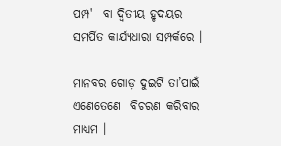ପମ୍ପ'  ବା ଦ୍ୱିତୀୟ ହୃଦୟର ସମର୍ପିତ କାର୍ଯ୍ୟଧାରା ସମ୍ପର୍କରେ ।

ମାନବର ଗୋଡ଼ ଦୁଇଟି ତା’ପାଇଁ ଏଣେତେଣେ  ବିଚରଣ କରିବାର ମାଧ୍ୟମ ।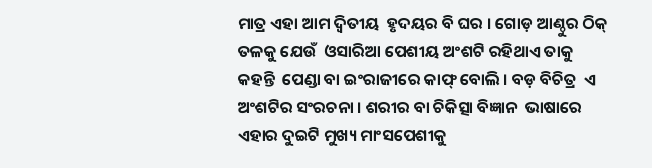ମାତ୍ର ଏହା ଆମ ଦ୍ୱିତୀୟ  ହୃଦୟର ବି ଘର । ଗୋଡ଼ ଆଣ୍ଠୁର ଠିକ୍‌ ତଳକୁ ଯେଉଁ  ଓସାରିଆ ପେଶୀୟ ଅଂଶଟି ରହିଥାଏ ତାକୁ କହନ୍ତି  ପେଣ୍ଡା ବା ଇଂରାଜୀରେ କାଫ୍‌ ବୋଲି । ବଡ଼ ବିଚିତ୍ର  ଏ ଅଂଶଟିର ସଂରଚନା । ଶରୀର ବା ଚିକିତ୍ସା ବିଜ୍ଞାନ  ଭାଷାରେ ଏହାର ଦୁଇଟି ମୁଖ୍ୟ ମାଂସପେଶୀକୁ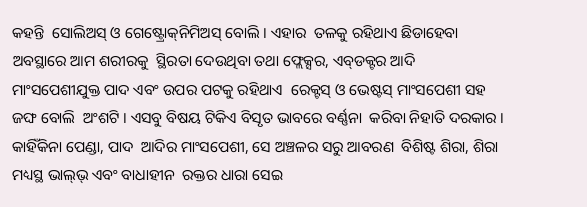କହନ୍ତି  ସୋଲିଅସ୍‌ ଓ ଗେଷ୍ଟ୍ରୋକ୍‌ନିମିଅସ୍‌ ବୋଲି । ଏହାର  ତଳକୁ ରହିଥାଏ ଛିଡାହେବା ଅବସ୍ଥାରେ ଆମ ଶରୀରକୁ  ସ୍ଥିରତା ଦେଉଥିବା ତଥା ଫ୍ଲେକ୍ସର, ଏବ୍‌ଡକ୍ଟର ଆଦି  ମାଂସପେଶୀଯୁକ୍ତ ପାଦ ଏବଂ ଉପର ପଟକୁ ରହିଥାଏ  ରେକ୍ଟସ୍‌ ଓ ଭେଷ୍ଟସ୍‌ ମାଂସପେଶୀ ସହ ଜଙ୍ଘ ବୋଲି  ଅଂଶଟି । ଏସବୁ ବିଷୟ ଟିକିଏ ବିସୃତ ଭାବରେ ବର୍ଣ୍ଣନା  କରିବା ନିହାତି ଦରକାର । କାହିଁକିନା ପେଣ୍ଡା, ପାଦ  ଆଦିର ମାଂସପେଶୀ, ସେ ଅଞ୍ଚଳର ସରୁ ଆବରଣ  ବିଶିଷ୍ଟ ଶିରା, ଶିରା ମଧ୍ୟସ୍ଥ ଭାଲ୍‌ଭ୍‌ ଏବଂ ବାଧାହୀନ  ରକ୍ତର ଧାରା ସେଇ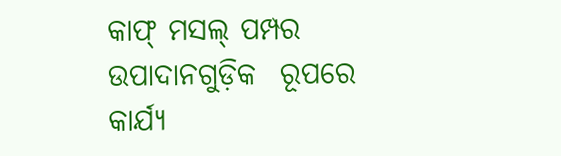କାଫ୍‌ ମସଲ୍‌ ପମ୍ପର ଉପାଦାନଗୁଡ଼ିକ  ରୂପରେ କାର୍ଯ୍ୟ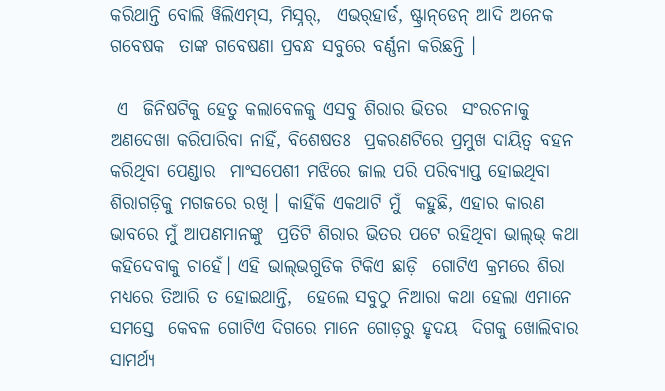କରିଥାନ୍ତି ବୋଲି ୱିଲିଏମ୍‌ସ, ମିସ୍ନର୍‌,  ଏଭର୍‌ହାର୍ଡ, ଷ୍ଟ୍ରାନ୍‌ଡେନ୍‌ ଆଦି ଅନେକ ଗବେଷକ  ତାଙ୍କ ଗବେଷଣା ପ୍ରବନ୍ଧ ସବୁରେ ବର୍ଣ୍ଣନା କରିଛନ୍ତି ।

 ଏ  ଜିନିଷଟିକୁ ହେତୁ କଲାବେଳକୁ ଏସବୁ ଶିରାର ଭିତର  ସଂରଚନାକୁ ଅଣଦେଖା କରିପାରିବା ନାହିଁ, ବିଶେଷତଃ  ପ୍ରକରଣଟିରେ ପ୍ରମୁଖ ଦାୟିତ୍ୱ ବହନ କରିଥିବା ପେଣ୍ଡାର  ମାଂସପେଶୀ ମଝିରେ ଜାଲ ପରି ପରିବ୍ୟାପ୍ତ ହୋଇଥିବା  ଶିରାଗଡ଼ିକୁ ମଗଜରେ ରଖି । କାହିଁକି ଏକଥାଟି ମୁଁ  କହୁଛି, ଏହାର କାରଣ ଭାବରେ ମୁଁ ଆପଣମାନଙ୍କୁ  ପ୍ରତିଟି ଶିରାର ଭିତର ପଟେ ରହିଥିବା ଭାଲ୍‌ଭ୍‌ କଥା  କହିଦେବାକୁ ଚାହେଁ। ଏହି ଭାଲ୍‌ଭଗୁଡିକ ଟିକିଏ ଛାଡ଼ି  ଗୋଟିଏ କ୍ରମରେ ଶିରା ମଧ୍ୟରେ ତିଆରି ତ ହୋଇଥାନ୍ତି,  ହେଲେ ସବୁଠୁ ନିଆରା କଥା ହେଲା ଏମାନେ ସମସ୍ତେ  କେବଳ ଗୋଟିଏ ଦିଗରେ ମାନେ ଗୋଡ଼ରୁ ହୃଦୟ  ଦିଗକୁ ଖୋଲିବାର ସାମର୍ଥ୍ୟ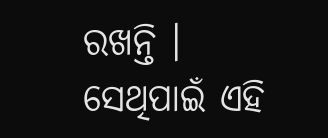ରଖନ୍ତି । ସେଥିପାଇଁ ଏହି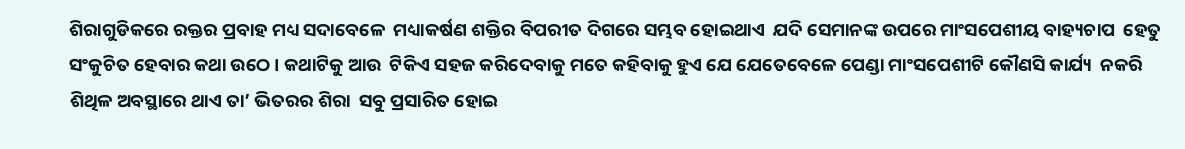ଶିରାଗୁଡିକରେ ରକ୍ତର ପ୍ରବାହ ମଧ୍ୟ ସଦାବେଳେ  ମଧ୍ୟାକର୍ଷଣ ଶକ୍ତିର ବିପରୀତ ଦିଗରେ ସମ୍ଭବ ହୋଇଥାଏ  ଯଦି ସେମାନଙ୍କ ଉପରେ ମାଂସପେଶୀୟ ବାହ୍ୟଚାପ  ହେତୁ ସଂକୁଚିତ ହେବାର କଥା ଉଠେ । କଥାଟିକୁ ଆଉ  ଟିକିଏ ସହଜ କରିଦେବାକୁ ମତେ କହିବାକୁ ହୁଏ ଯେ ଯେତେବେଳେ ପେଣ୍ଡା ମାଂସପେଶୀଟି କୌଣସି କାର୍ଯ୍ୟ  ନକରି ଶିଥିଳ ଅବସ୍ଥାରେ ଥାଏ ତା’ ଭିତରର ଶିରା  ସବୁ ପ୍ରସାରିତ ହୋଇ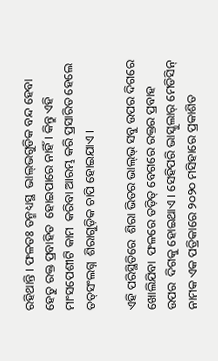ରହିଥାନ୍ତି । ଫଳତଃ ତନ୍ମଧ୍ୟସ୍ଥ  ଭାଲ୍‌ଭଗୁଡିକ ବନ୍ଦ ହେବା ହେତୁ ରକ୍ତ ପ୍ରବାହିତ  ହୋଇପାରେ ନାହିଁ । କିନ୍ତୁ ଏହି ମାଂସପେଶୀଟି କାମ  କରିବା ଆରମ୍ଭ କରି ପ୍ରସାରିତ ହେଲେ ତତ୍‌ସଂଲଗ୍ନ  ଶିରାଗୁଡ଼ିକ ଚାପି ହୋଇଯାଏ ।

ଏହି ପରିସ୍ଥିତିରେ  ଶିରା ଭିତର ଭାଲ୍‌ଭ୍‌ ସବୁ ଉପର ଦିଗରେ ଖୋଲିଯିବା  ଫଳରେ ତଡ଼ିତ୍‌ ବେଗରେ ରକ୍ତର ପ୍ରବାହ ଉପର  ଦିଗକୁ ହୋଇଥାଏ । ସେହିପରି ଭାସ୍କୁଲାର୍‌ ମେଡିସିନ୍‌  ନାମକ ଏକ ପତ୍ରିକାରେ ୨୦୨୦ ମସିହାରେ ପ୍ରକାଶିତ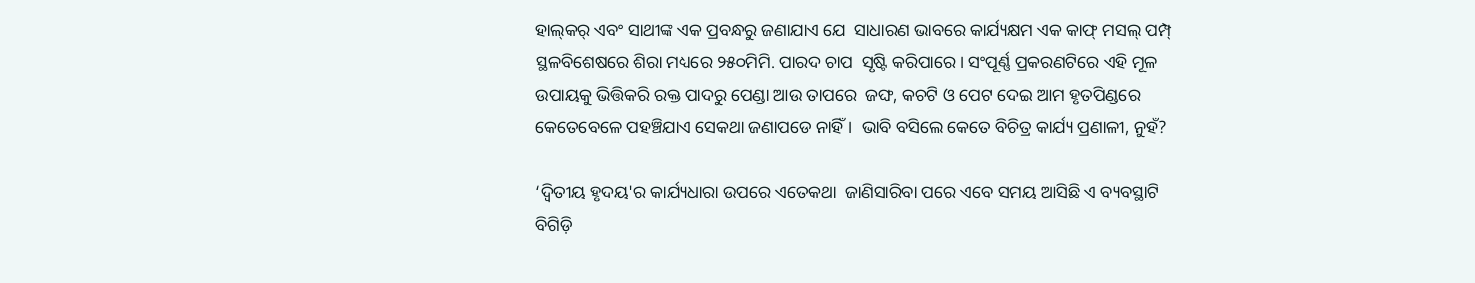ହାଲ୍‌କର୍‌ ଏବଂ ସାଥୀଙ୍କ ଏକ ପ୍ରବନ୍ଧରୁ ଜଣାଯାଏ ଯେ  ସାଧାରଣ ଭାବରେ କାର୍ଯ୍ୟକ୍ଷମ ଏକ କାଫ୍‌ ମସଲ୍‌ ପମ୍ପ୍‌  ସ୍ଥଳବିଶେଷରେ ଶିରା ମଧ୍ୟରେ ୨୫୦ମିମି. ପାରଦ ଚାପ  ସୃଷ୍ଟି କରିପାରେ । ସଂପୂର୍ଣ୍ଣ ପ୍ରକରଣଟିରେ ଏହି ମୂଳ  ଉପାୟକୁ ଭିତ୍ତିକରି ରକ୍ତ ପାଦରୁ ପେଣ୍ଡା ଆଉ ତାପରେ  ଜଙ୍ଘ, କଚଟି ଓ ପେଟ ଦେଇ ଆମ ହୃତପିଣ୍ଡରେ  କେତେବେଳେ ପହଞ୍ଚିଯାଏ ସେକଥା ଜଣାପଡେ ନାହିଁ ।  ଭାବି ବସିଲେ କେତେ ବିଚିତ୍ର କାର୍ଯ୍ୟ ପ୍ରଣାଳୀ, ନୁହଁ?

‘ଦ୍ୱିତୀୟ ହୃଦୟ'ର କାର୍ଯ୍ୟଧାରା ଉପରେ ଏତେକଥା  ଜାଣିସାରିବା ପରେ ଏବେ ସମୟ ଆସିଛି ଏ ବ୍ୟବସ୍ଥାଟି  ବିଗିଡ଼ି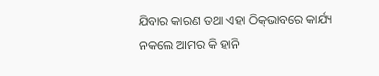ଯିବାର କାରଣ ତଥା ଏହା ଠିକ୍‌ଭାବରେ କାର୍ଯ୍ୟ  ନକଲେ ଆମର କି ହାନି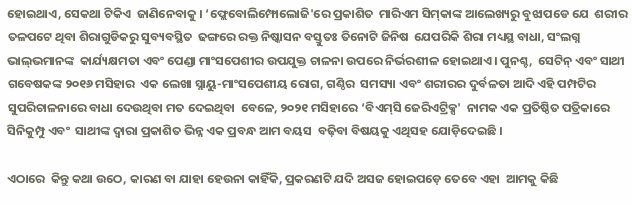ହୋଇଥାଏ, ସେକଥା ଟିକିଏ  ଜାଣିନେବାକୁ । ‘ଫ୍ଲେବୋଲିମ୍ଫୋଲୋଜି'ରେ ପ୍ରକାଶିତ  ମାରିଏମ ସିମ୍‌କାଙ୍କ ଆଲେଖ୍ୟରୁ ବୁଝାପଡେ ଯେ  ଶରୀର ତଳପଟେ ଥିବା ଶିରାଗୁଡିକରୁ ସୁବ୍ୟବସ୍ଥିତ  ଢଙ୍ଗରେ ରକ୍ତ ନିଷ୍କାସନ ବସ୍ତୁତଃ ତିନୋଟି ଜିନିଷ  ଯେପରିକି ଶିରା ମଧ୍ୟସ୍ଥ ବାଧା, ସଂଲଗ୍ନ ଭାଲ୍‌ଭମାନଙ୍କ  କାର୍ଯ୍ୟକ୍ଷମତା ଏବଂ ପେଣ୍ଡା ମାଂସପେଶୀର ଉପଯୁକ୍ତ ଚାଳନା ଉପରେ ନିର୍ଭରଶୀଳ ହୋଇଥାଏ । ପୁନଶ୍ଚ,  ସେଟିନ୍‌ ଏବଂ ସାଥୀ ଗବେଷକଙ୍କ ୨୦୧୬ ମସିହାର  ଏକ ଲେଖା ସ୍ନାୟୁ-ମାଂସପେଶୀୟ ରୋଗ, ଗଣ୍ଠିର  ସମସ୍ୟା ଏବଂ ଶରୀରର ଦୁର୍ବଳତା ଆଦି ଏହି ପମ୍ପଟିର  ସୁପରିଚାଳନାରେ ବାଧା ଦେଉଥିବା ମତ ଦେଇଥିବା  ବେଳେ, ୨୦୨୧ ମସିହାରେ ‘ବିଏମ୍‌ସି ଜେରିଏଟ୍ରିକ୍ସ'  ନାମକ ଏକ ପ୍ରତିଷ୍ଠିତ ପତ୍ରିକାରେ ସିନିକୁମ୍ପୁ ଏବଂ  ସାଥୀଙ୍କ ଦ୍ୱାରା ପ୍ରକାଶିତ ଭିନ୍ନ ଏକ ପ୍ରବନ୍ଧ ଆମ ବୟସ  ବଢ଼ିବା ବିଷୟକୁ ଏଥିସହ ଯୋଡ଼ିଦେଇଛି ।

ଏଠାରେ  କିନ୍ତୁ କଥା ଉଠେ, କାରଣ ବା ଯାହା ହେଉନା କାହିଁକି, ପ୍ରକରଣଟି ଯଦି ଅସଜ ହୋଇପଡ଼େ ତେବେ ଏହା  ଆମକୁ କିଛି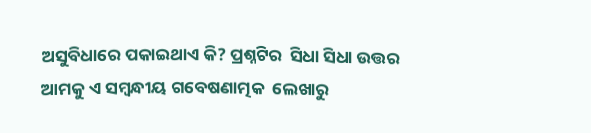ଅସୁବିଧାରେ ପକାଇଥାଏ କି? ପ୍ରଶ୍ନଟିର  ସିଧା ସିଧା ଉତ୍ତର ଆମକୁ ଏ ସମ୍ବନ୍ଧୀୟ ଗବେଷଣାତ୍ମକ  ଲେଖାରୁ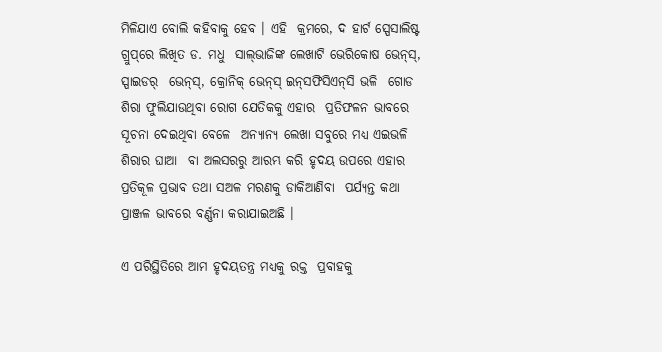ମିଳିଯାଏ ବୋଲି କହିବାକୁ ହେବ । ଏହି  କ୍ରମରେ, ଦ ହାର୍ଟ ସ୍ପେସାଲିଷ୍ଟ ଗ୍ରୁପ୍‌ରେ ଲିଖିତ ଡ. ମଧୁ  ସାଲ୍‌ଭାଜିଙ୍କ ଲେଖାଟି ଭେରିକୋଷ ଭେନ୍‌ସ୍‌, ସ୍ପାଇଡର୍‌  ଭେନ୍‌ସ୍‌, କ୍ରୋନିକ୍‌ ଭେନ୍‌ସ୍‌ ଇନ୍‌ସଫିସିଏନ୍‌ସି ଭଳି  ଗୋଡ ଶିରା ଫୁଲିଯାଉଥିବା ରୋଗ ଯେତିକକୁ ଏହାର  ପ୍ରତିଫଳନ ଭାବରେ ସୂଚନା ଦେଇଥିବା ବେଳେ  ଅନ୍ୟାନ୍ୟ ଲେଖା ସବୁରେ ମଧ୍ୟ ଏଇଭଳି ଶିରାର ଘାଆ  ବା ଅଲସରରୁ ଆରମ୍ଭ କରି ହୃଦୟ ଉପରେ ଏହାର  ପ୍ରତିକୂଳ ପ୍ରଭାବ ତଥା ସଅଳ ମରଣକୁ ଡାକିଆଣିବା  ପର୍ଯ୍ୟନ୍ତ କଥା ପ୍ରାଞ୍ଜଳ ଭାବରେ ବର୍ଣ୍ଣନା କରାଯାଇଅଛି ।

ଏ ପରିସ୍ଥିତିରେ ଆମ ହୃଦୟତନ୍ତ୍ର ମଧ୍ୟକୁ ରକ୍ତ  ପ୍ରବାହକୁ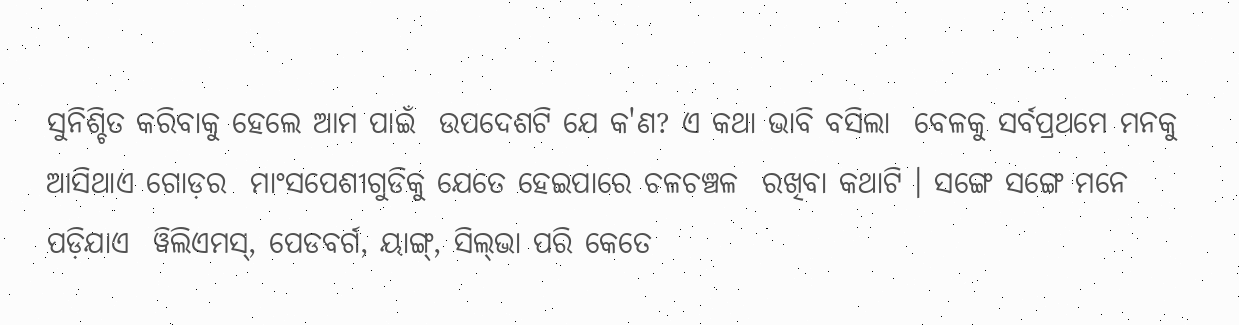ସୁନିଶ୍ଚିତ କରିବାକୁ ହେଲେ ଆମ ପାଇଁ  ଉପଦେଶଟି ଯେ କ'ଣ? ଏ କଥା ଭାବି ବସିଲା  ବେଳକୁ ସର୍ବପ୍ରଥମେ ମନକୁ ଆସିଥାଏ ଗୋଡ଼ର  ମାଂସପେଶୀଗୁଡିକୁ ଯେତେ ହେଇପାରେ ଚଳଚଞ୍ଚଳ  ରଖିବା କଥାଟି । ସଙ୍ଗେ ସଙ୍ଗେ ମନେ ପଡ଼ିଯାଏ  ୱିଲିଏମସ୍‌, ପେଡବର୍ଗ, ୟାଙ୍ଗ୍‌, ସିଲ୍‌ଭା ପରି କେତେ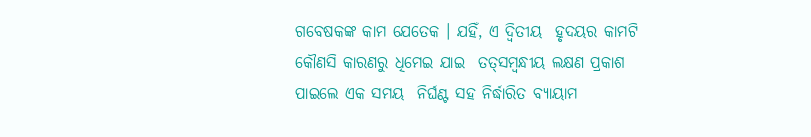ଗବେଷକଙ୍କ କାମ ଯେତେକ । ଯହିଁ, ଏ ଦ୍ୱିତୀୟ  ହୃଦୟର କାମଟି କୌଣସି କାରଣରୁ ଧିମେଇ ଯାଇ  ତତ୍‌ସମ୍ବନ୍ଧୀୟ ଲକ୍ଷଣ ପ୍ରକାଶ ପାଇଲେ ଏକ ସମୟ  ନିର୍ଘଣ୍ଟ ସହ ନିର୍ଦ୍ଧାରିତ ବ୍ୟାୟାମ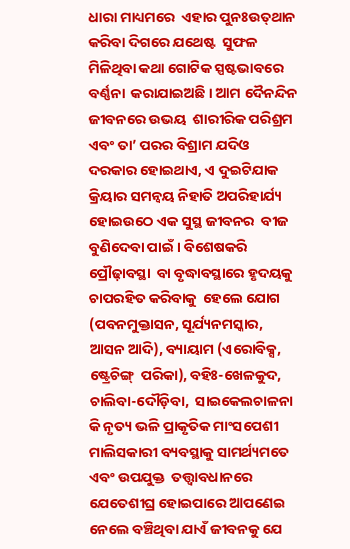ଧାରା ମାଧ୍ୟମରେ  ଏହାର ପୁନଃଉତ୍‌ଥାନ କରିବା ଦିଗରେ ଯଥେଷ୍ଟ  ସୁଫଳ ମିଳିଥିବା କଥା ଗୋଟିକ ସ୍ପଷ୍ଟଭାବରେ ବର୍ଣ୍ଣନା  କରାଯାଇଅଛି । ଆମ ଦୈନନ୍ଦିନ ଜୀବନରେ ଉଭୟ  ଶାରୀରିକ ପରିଶ୍ରମ ଏବଂ ତା’ ପରର ବିଶ୍ରାମ ଯଦିଓ  ଦରକାର ହୋଇଥାଏ, ଏ ଦୁଇଟିଯାକ କ୍ରିୟାର ସମନ୍ୱୟ ନିହାତି ଅପରିହାର୍ଯ୍ୟ ହୋଇଉଠେ ଏକ ସୁସ୍ଥ ଜୀବନର  ବୀଜ ବୁଣିଦେବା ପାଇଁ । ବିଶେଷକରି ପ୍ରୌଢ଼ାବସ୍ଥା  ବା ବୃଦ୍ଧାବସ୍ଥାରେ ହୃଦୟକୁ ଚାପରହିତ କରିବାକୁ  ହେଲେ ଯୋଗ (ପବନମୁକ୍ତାସନ, ସୂର୍ଯ୍ୟନମସ୍କାର,  ଆସନ ଆଦି), ବ୍ୟାୟାମ (ଏରୋବିକ୍ସ, ଷ୍ଟ୍ରେଚିଙ୍ଗ୍‌  ପରିକା), ବହିଃ-ଖେଳକୁଦ, ଚାଲିବା-ଦୌଡ଼ିବା,  ସାଇକେଲଚାଳନା କି ନୃତ୍ୟ ଭଳି ପ୍ରାକୃତିକ ମାଂସପେଶୀ  ମାଲିସକାରୀ ବ୍ୟବସ୍ଥାକୁ ସାମର୍ଥ୍ୟମତେ ଏବଂ ଉପଯୁକ୍ତ  ତତ୍ତ୍ୱାବଧାନରେ ଯେତେଶୀଘ୍ର ହୋଇପାରେ ଆପଣେଇ  ନେଲେ ବଞ୍ଚିଥିବା ଯାଏଁ ଜୀବନକୁ ଯେ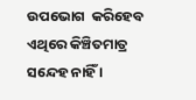ଉପଭୋଗ  କରିହେବ ଏଥିରେ କିଞ୍ଚିତମାତ୍ର ସନ୍ଦେହ ନାହିଁ ।